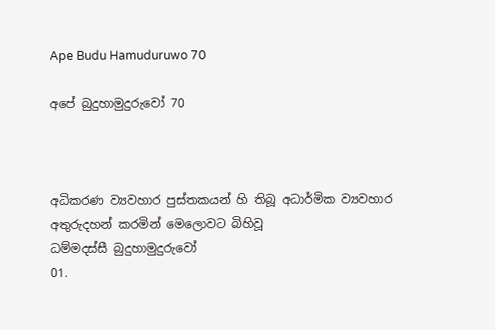Ape Budu Hamuduruwo 70

අපේ බුදුහාමුදුරුවෝ 70



අධිකරණ ව්‍යවහාර පුස්තකයන් හි තිබූ අධාර්මික ව්‍යවහාර අතුරුදහන් කරමින් මෙලොවට බිහිවූ
ධම්මදස්සී බුදුහාමුදුරුවෝ
01.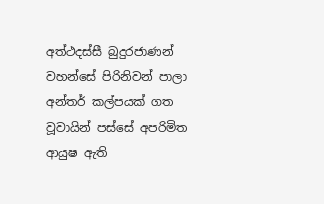අත්ථදස්සී බුදුරජාණන් වහන්සේ පිරිනිවන් පාලා අන්තර් කල්පයක් ගත වූවායින් පස්සේ අපරිමිත ආයුෂ ඇති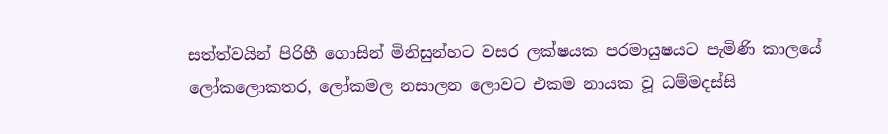සත්ත්වයින් පිරිහී ගොසින් මිනිසුන්හට වසර ලක්ෂයක පරමායුෂයට පැමිණි කාලයේ ලෝකලොකතර, ලෝකමල නසාලන ලොවට එකම නායක වූ ධම්මදස්සි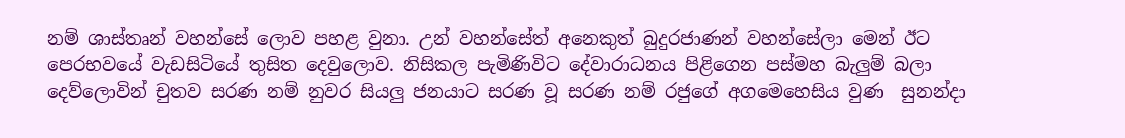නම් ශාස්තෘන් වහන්සේ ලොව පහළ වුනා. උන් වහන්සේත් අනෙකුත් බුදුරජාණන් වහන්සේලා මෙන් ඊට පෙරභවයේ වැඩසිටියේ තුසිත දෙවුලොව. නිසිකල පැමිණිවිට දේවාරාධනය පිළිගෙන පස්මහ බැලුම් බලා දෙව්ලොවින් චුතව සරණ නම් නුවර සියලු ජනයාට සරණ වූ සරණ නම් රජුගේ අගමෙහෙසිය වුණ  සුනන්දා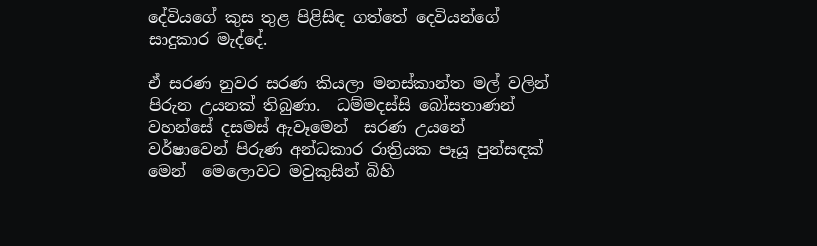දේවියගේ කුස තුළ පිළිසිඳ ගත්තේ දෙවියන්ගේ සාදුකාර මැද්දේ.

ඒ සරණ නුවර සරණ කියලා මනස්කාන්ත මල් වලින් පිරුන උයනක් තිබුණා.  ධම්මදස්සි බෝසතාණන් වහන්සේ දසමස් ඇවෑමෙන්  සරණ උයනේ වර්ෂාවෙන් පිරුණ අන්ධකාර රාත්‍රියක පෑයූ පුන්සඳක් මෙන්  මෙලොවට මවුකුසින් බිහි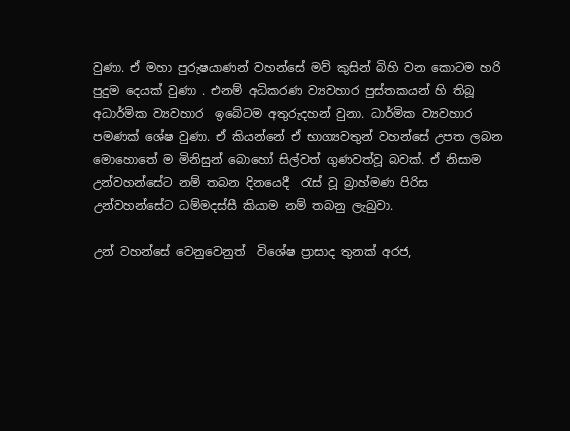වුණා. ඒ මහා පුරුෂයාණන් වහන්සේ මව් කුසින් බිහි වන කොටම හරි පුදුම දෙයක් වුණා . එනම් අධිකරණ ව්‍යවහාර පුස්තකයන් හි තිබූ අධාර්මික ව්‍යවහාර  ඉබේටම අතුරුදහන් වුනා. ධාර්මික ව්‍යවහාර  පමණක් ශේෂ වුණා. ඒ කියන්නේ ඒ භාග්‍යවතුන් වහන්සේ උපත ලබන මොහොතේ ම මිනිසුන් බොහෝ සිල්වත් ගුණවත්වූ බවක්. ඒ නිසාම උන්වහන්සේට නම් තබන දිනයෙදී  රැස් වූ බ්‍රාහ්මණ පිරිස උන්වහන්සේට ධම්මදස්සී කියාම නම් තබනු ලැබුවා.

උන් වහන්සේ වෙනුවෙනුත්  විශේෂ ප්‍රාසාද තුනක් අරජ,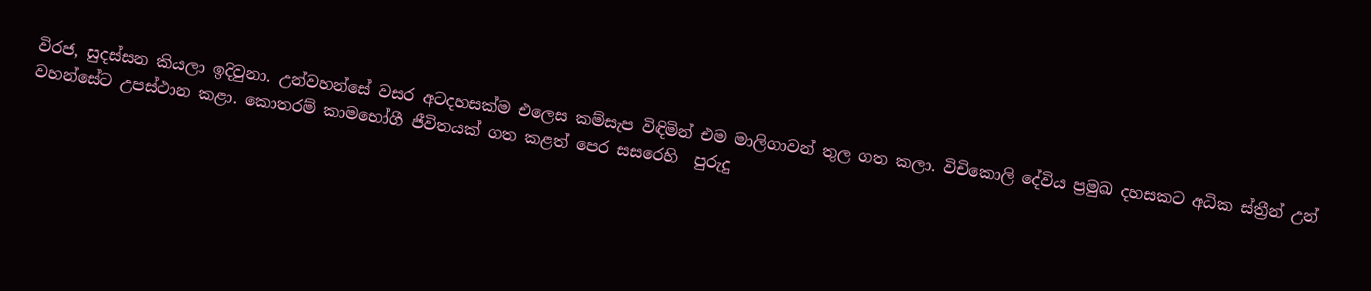විරජ, සුදස්සන කියලා ඉදිවුනා. උන්වහන්සේ වසර අටදහසක්ම එලෙස කම්සැප විඳිමින් එම මාලිගාවන් තුල ගත කලා. විචිකොලි දේවිය ප්‍රමුඛ දහසකට අධික ස්ත්‍රීන් උන් වහන්සේට උපස්ථාන කළා. කොතරම් කාමභෝගී ජීවිතයක් ගත කළත් පෙර සසරෙහි  පුරුදු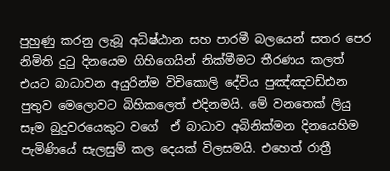පුහුණු කරනු ලැබූ අධිෂ්ඨාන සහ පාරමී බලයෙන් සතර පෙර නිමිති දුටු දිනයෙම ගිහිගෙයින් නික්මීමට තීරණය කලත්  එයට බාධාවන අයුරින්ම විචිකොලි දේවිය පුඤ්ඤවඩ්ඪන පුතුව මෙලොවට බිහිකලෙත් එදිනමයි. මේ වනතෙක් ලියු සෑම බුදුවරයෙකුට වගේ  ඒ බාධාව අබිනික්මන දිනයෙහිම පැමිණියේ සැලසුම් කල දෙයක් විලසමයි. එහෙත් රාත්‍රී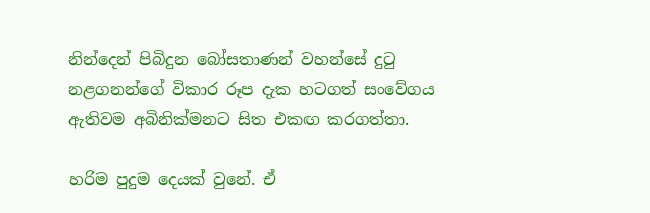නින්දෙන් පිබිදුන බෝසතාණන් වහන්සේ දුටු නළගනන්ගේ විකාර රූප දැක හටගත් සංවේගය ඇතිවම අබිනික්මනට සිත එකඟ කරගත්තා.

හරිම පුදුම දෙයක් වුනේ. ඒ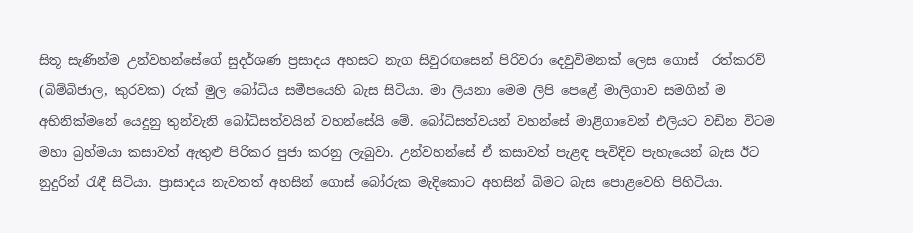සිතූ සැණින්ම උන්වහන්සේගේ සුදර්ශණ ප්‍රසාදය අහසට නැග සිවුරඟසෙන් පිරිවරා දෙවුවිමනක් ලෙස ගොස්  රත්කරව්  (බිම්බිජාල, කුරවක) රුක් මුල බෝධිය සමීපයෙහි බැස සිටියා. මා ලියනා මෙම ලිපි පෙළේ මාලිගාව සමගින් ම අභිනික්මනේ යෙදුනු තුන්වැනි බෝධිසත්වයින් වහන්සේයි මේ. බෝධිසත්වයන් වහන්සේ මාළිගාවෙන් එලියට වඩින විටම මහා බ්‍රහ්මයා කසාවත් ඇතුළු පිරිකර පුජා කරනු ලැබුවා. උන්වහන්සේ ඒ කසාවත් පැළඳ පැවිදිව පැහැයෙන් බැස ඊට නුදුරින් රැඳී සිටියා. ප්‍රාසාදය නැවතත් අහසින් ගොස් බෝරුක මැදිකොට අහසින් බිමට බැස පොළවෙහි පිහිටියා.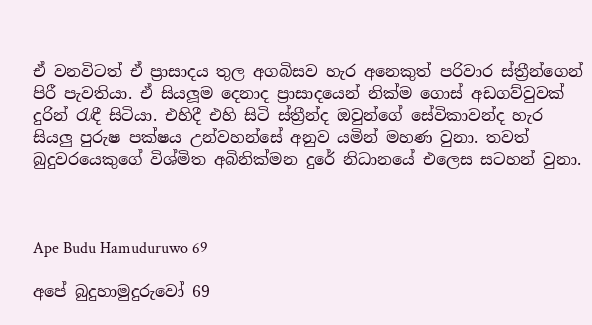ඒ වනවිටත් ඒ ප්‍රාසාදය තුල අගබිසව හැර අනෙකුත් පරිවාර ස්ත්‍රීන්ගෙන් පිරී පැවතියා. ඒ සියලූම දෙනාද ප්‍රාසාදයෙන් නික්ම ගොස් අඩගව්වුවක් දුරින් රැඳී සිටියා. එහිදී එහි සිටි ස්ත්‍රීන්ද ඔවුන්ගේ සේවිකාවන්ද හැර සියලු පුරුෂ පක්ෂය උන්වහන්සේ අනුව යමින් මහණ වුනා. තවත් බුදුවරයෙකුගේ විශ්මිත අබිනික්මන දුරේ නිධානයේ එලෙස සටහන් වුනා.



Ape Budu Hamuduruwo 69

අපේ බුදුහාමුදුරුවෝ 69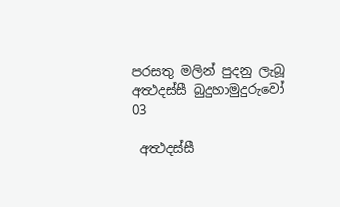පරසතු මලින් පුදනු ලැබූ
අත්‍ථදස්සී බුදුහාමුදුරුවෝ
03

 අත්‍ථදස්සී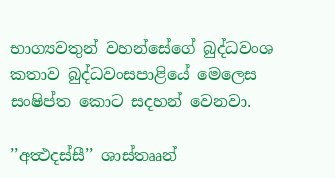භාග්‍යවතුන් වහන්සේගේ බුද්ධවංශ කතාව බුද්ධවංසපාළියේ මෙලෙස  සංෂිප්ත කොට සදහන් වෙනවා.

’’අත්‍ථදස්සී’’ ශාස්තෲන්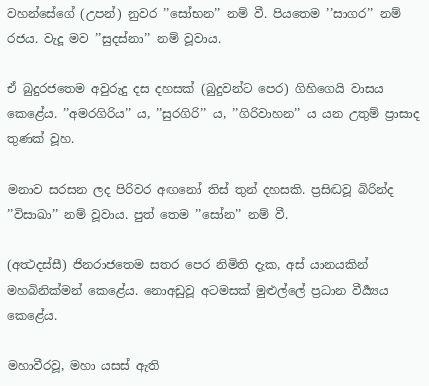වහන්සේගේ (උපන්) නුවර ’’සෝභන’’ නම් වී. පියතෙම ’’සාගර’’ නම් රජය. වැදූ මව ’’සුදස්නා’’ නම් වූවාය.

ඒ බුදුරජතෙම අවුරුදු දස දහසක් (බුදුවන්ට පෙර) ගිහිගෙයි වාසය කෙළේය. ’’අමරගිරිය’’ ය, ’’සුරගිරි’’ ය, ’’ගිරිවාහන’’ ය යන උතුම් ප්‍රාසාද තුණක් වූහ.

මනාව සරසන ලද පිරිවර අඟනෝ තිස් තුන් දහසකි. ප්‍රසිද්‍ධවූ බිරින්ද ’’විසාඛා’’ නම් වූවාය. පුත් තෙම ’’සෝන’’ නම් වී.

(අත්‍ථදස්සී) ජිනරාජතෙම සතර පෙර නිමිති දැක, අස් යානයකින් මහබිනික්මන් කෙළේය. නොඅඩුවූ අටමසක් මුළුල්ලේ ප්‍රධාන වීර්‍ය්‍යය කෙළේය.

මහාවීරවූ, මහා යසස් ඇති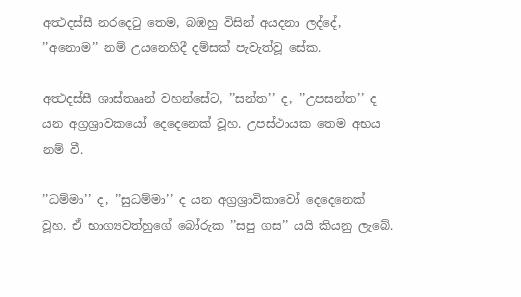අත්‍ථදස්සී නරදෙටු තෙම, බඹහු විසින් අයදනා ලද්දේ, ’’අනොම’’ නම් උයනෙහිදී දම්සක් පැවැත්වූ සේක.

අත්‍ථදස්සී ශාස්තෲන් වහන්සේට, ’’සන්ත’’ ද, ’’උපසන්ත’’ ද යන අග්‍රශ්‍රාවකයෝ දෙදෙනෙක් වූහ. උපස්ථායක තෙම අභය නම් වී.

’’ධම්මා’’ ද, ’’සුධම්මා’’ ද යන අග්‍රශ්‍රාවිකාවෝ දෙදෙනෙක් වූහ. ඒ භාග්‍යවත්හුගේ බෝරුක ’’සපු ගස’’ යයි කියනු ලැබේ.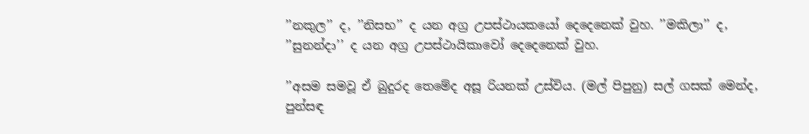’’නකුල’’ ද, ’’නිසභ’’ ද යන අග්‍ර උපස්ථායකයෝ දෙදෙනෙක් වුහ. ’’මකිලා’’ ද, ’’සුනන්දා’’ ද යන අග්‍ර උපස්ථායිකාවෝ දෙදෙනෙක් වුහ.

’’අසම සමවූ ඒ බුදුරද තෙමේද අසූ රියනක් උස්විය. (මල් පිපුනු) සල් ගසක් මෙන්ද, පුන්සඳ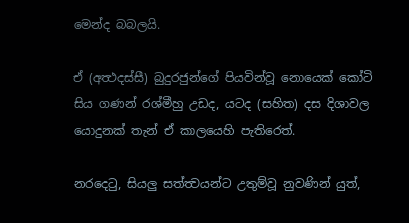මෙන්ද බබලයි.

ඒ (අත්‍ථදස්සී) බුදුරජුන්ගේ පියවින්වූ නොයෙක් කෝටි සිය ගණන් රශ්මීහු උඩද, යටද (සහිත) දස දිශාවල යොදුනක් තැන් ඒ කාලයෙහි පැතිරෙත්.

නරදෙටු, සියලු සත්ත්‍වයන්ට උතුම්වූ නුවණින් යුත්,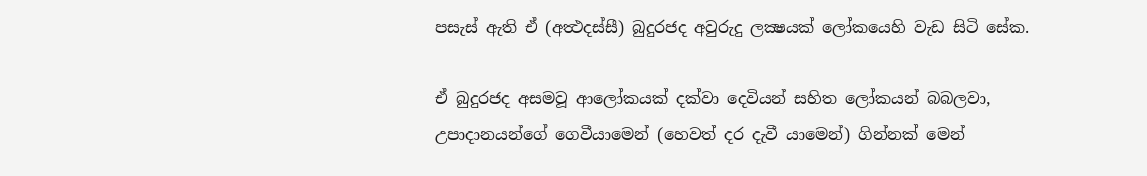පසැස් ඇති ඒ (අත්‍ථදස්සී) බුදුරජද අවුරුදු ලක්‍ෂයක් ලෝකයෙහි වැඩ සිටි සේක.

ඒ බුදුරජද අසමවූ ආලෝකයක් දක්වා දෙවියන් සහිත ලෝකයන් බබලවා, උපාදානයන්ගේ ගෙවීයාමෙන් (හෙවත් දර දැවී යාමෙන්) ගින්නක් මෙන්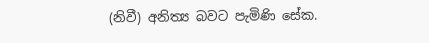(නිවී) අනිත්‍ය බවට පැමිණි සේක.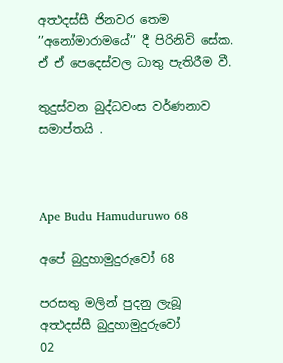අත්‍ථදස්සී ජිනවර තෙම ’’අනෝමාරාමයේ’’ දී පිරිනිවි සේක. ඒ ඒ පෙදෙස්වල ධාතු පැතිරීම වී.

තුදුස්වන බුද්ධවංස වර්ණනාව සමාප්තයි .



Ape Budu Hamuduruwo 68

අපේ බුදුහාමුදුරුවෝ 68

පරසතු මලින් පුදනු ලැබූ
අත්‍ථදස්සී බුදුහාමුදුරුවෝ
02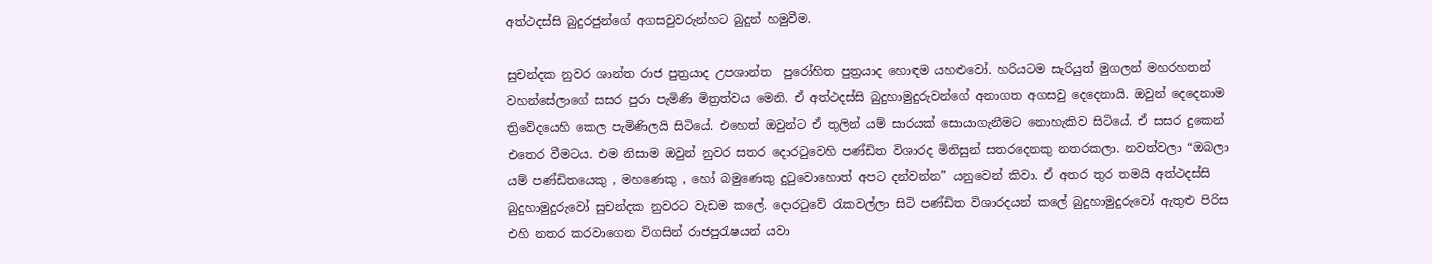අත්ථදස්සි බුදුරජුන්ගේ අගසවුවරුන්හට බුදුන් හමුවීම.

සුචන්දක නුවර ශාන්ත රාජ පුත්‍රයාද උපශාන්ත  පුරෝහිත පුත්‍රයාද හොඳම යහළුවෝ. හරියටම සැරියුත් මුගලන් මහරහතන් වහන්සේලාගේ සසර පුරා පැමිණි මිත්‍රත්වය මෙනි. ඒ අත්ථදස්සි බුදුහාමුදුරුවන්ගේ අනාගත අගසවු දෙදෙනායි. ඔවුන් දෙදෙනාම ත්‍රිවේදයෙහි කෙල පැමිණිලයි සිටියේ. එහෙත් ඔවුන්ට ඒ තුලින් යම් සාරයක් සොයාගැනීමට නොහැකිව සිටියේ. ඒ සසර දුකෙන් එතෙර වීමටය. එම නිසාම ඔවුන් නුවර සතර දොරටුවෙහි පණ්ඩිත විශාරද මිනිසුන් සතරදෙනකු නතරකලා. නවත්වලා “ඔබලා යම් පණ්ඩිතයෙකු , මහණෙකු , හෝ බමුණෙකු දුටුවොහොත් අපට දන්වන්න” යනුවෙන් කිවා. ඒ අතර තුර තමයි අත්ථදස්සි බුදුහාමුදුරුවෝ සුචන්දක නුවරට වැඩම කලේ. දොරටුවේ රැකවල්ලා සිටි පණ්ඩිත විශාරදයන් කලේ බුදුහාමුදුරුවෝ ඇතුළු පිරිස එහි නතර කරවාගෙන විගසින් රාජපුරැෂයන් යවා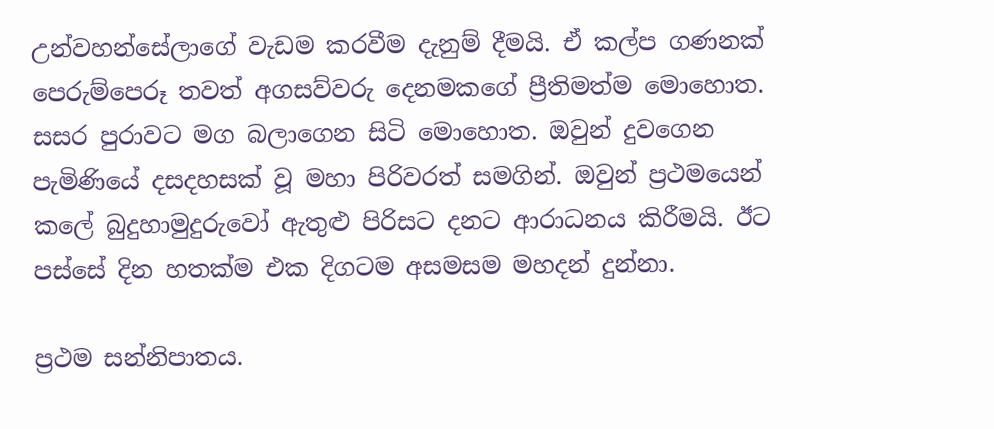උන්වහන්සේලාගේ වැඩම කරවීම දැනුම් දීමයි. ඒ කල්ප ගණනක් පෙරුම්පෙරූ තවත් අගසව්වරු දෙනමකගේ ප්‍රීතිමත්ම මොහොත. සසර පුරාවට මග බලාගෙන සිටි මොහොත. ඔවුන් දුවගෙන පැමිණියේ දසදහසක් වූ මහා පිරිවරත් සමගින්. ඔවුන් ප්‍රථමයෙන් කලේ බුදුහාමුදුරුවෝ ඇතුළු පිරිසට දනට ආරාධනය කිරීමයි. ඊට පස්සේ දින හතක්ම එක දිගටම අසමසම මහදන් දුන්නා.

ප්‍රථම සන්නිපාතය.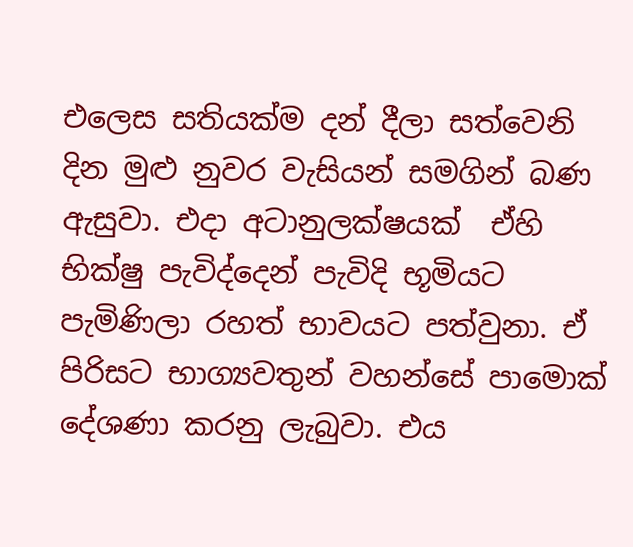එලෙස සතියක්ම දන් දීලා සත්වෙනි දින මුළු නුවර වැසියන් සමගින් බණ ඇසුවා. එදා අටානුලක්ෂයක්  ඒහි  භික්ෂු පැවිද්දෙන් පැවිදි භූමියට පැමිණිලා රහත් භාවයට පත්වුනා. ඒ පිරිසට භාග්‍යවතුන් වහන්සේ පාමොක් දේශණා කරනු ලැබුවා. එය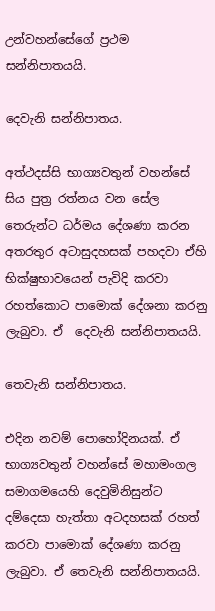උන්වහන්සේගේ ප්‍රථම සන්නිපාතයයි.

දෙවැනි සන්නිපාතය.

අත්ථදස්සි භාග්‍යවතුන් වහන්සේ සිය පුත්‍ර රත්නය වන සේල තෙරුන්ට ධර්මය දේශණා කරන අතරතුර අටාසුදහසක් පහදවා ඒහි භික්ෂුභාවයෙන් පැවිදි කරවා රහත්කොට පාමොක් දේශනා කරනු ලැබුවා. ඒ  දෙවැනි සන්නිපාතයයි.

තෙවැනි සන්නිපාතය.

එදින නවම් පොහෝදිනයක්. ඒ භාග්‍යවතුන් වහන්සේ මහාමංගල සමාගමයෙහි දෙවුමිනිසුන්ට දම්දෙසා හැත්තා අටදහසක් රහත් කරවා පාමොක් දේශණා කරනු ලැබුවා. ඒ තෙවැනි සන්නිපාතයයි.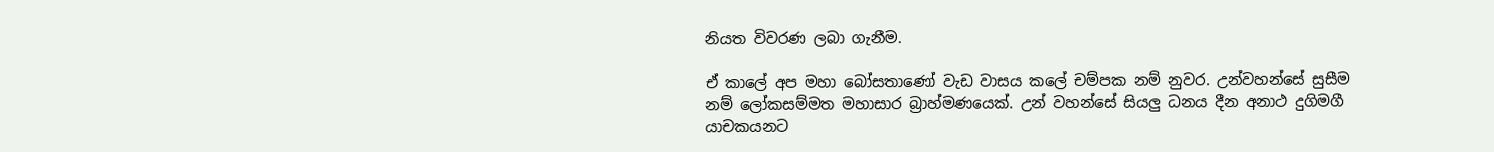නියත විවරණ ලබා ගැනීම.

ඒ කාලේ අප මහා බෝසතාණෝ වැඩ වාසය කලේ චම්පක නම් නුවර. උන්වහන්සේ සුසීම නම් ලෝකසම්මත මහාසාර බ්‍රාහ්මණයෙක්. උන් වහන්සේ සියලු ධනය දීන අනාථ දුගිමගී යාචකයනට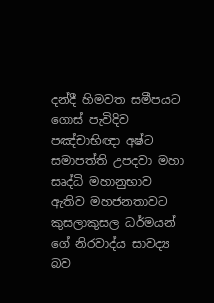දන්දී හිමවත සමීපයට ගොස් පැවිදිව පඤ්චාභිඥා අෂ්ට සමාපත්ති උපදවා මහා සෘද්ධි මහානුභාව ඇතිව මහජනතාවට කුසලාකුසල ධර්මයන් ගේ නිරවාද්ය සාවද්‍ය බව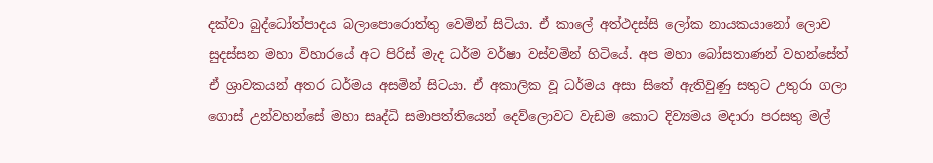දක්වා බුද්ධෝත්පාදය බලාපොරොත්තු වෙමින් සිටියා. ඒ කාලේ අත්ථදස්සි ලෝක නායකයානෝ ලොව සුදස්සන මහා විහාරයේ අට පිරිස් මැද ධර්ම වර්ෂා වස්වමින් හිටියේ. අප මහා බෝසතාණන් වහන්සේත් ඒ ශ්‍රාවකයන් අතර ධර්මය අසමින් සිටයා. ඒ අකාලික වූ ධර්මය අසා සිතේ ඇතිවුණු සතුට උතුරා ගලා ගොස් උන්වහන්සේ මහා සෘද්ධි සමාපත්තියෙන් දෙව්ලොවට වැඩම කොට දිව්‍යමය මදාරා පරසතු මල්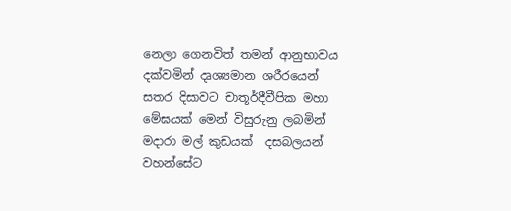නෙලා ගෙනවිත් තමන් ආනුභාවය දක්වමින් දෘශ්‍යමාන ශරීරයෙන් සතර දිසාවට චාතූර්දීවීපික මහා මේඝයක් මෙන් විසුරුනු ලබමින් මදාරා මල් කුඩයක්  දසබලයන් වහන්සේට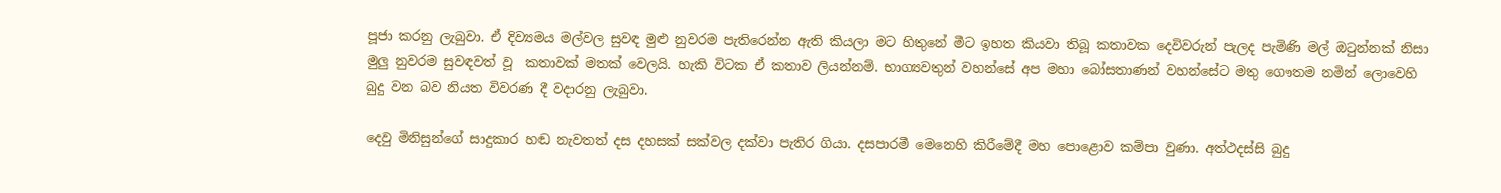පූජා කරනු ලැබුවා. ඒ දිව්‍යමය මල්වල සුවඳ මුළු නුවරම පැතිරෙන්න ඇති කියලා මට හිතුනේ මීට ඉහත කියවා තිබූ කතාවක දෙවිවරුන් පැලද පැමිණි මල් ඔටුන්නක් නිසා මුලු නුවරම සුවඳවත් වූ  කතාවක් මතක් වෙලයි. හැකි විටක ඒ කතාව ලියන්නම්. භාග්‍යවතුන් වහන්සේ අප මහා බෝසතාණන් වහන්සේට මතු ගෞතම නමින් ලොවෙහි  බුදු වන බව නියත විවරණ දී වදාරනු ලැබුවා.

දෙවු මිනිසුන්ගේ සාදුකාර හඬ නැවතත් දස දහසක් සක්වල දක්වා පැතිර ගියා. දසපාරමී මෙනෙහි කිරීමේදී මහ පොළොව කම්පා වුණා. අත්ථදස්සි බුදු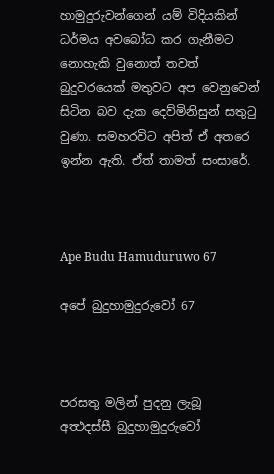හාමුදුරුවන්ගෙන් යම් විදියකින් ධර්මය අවබෝධ කර ගැනීමට නොහැකි වුනොත් තවත් බුදුවරයෙක් මතුවට අප වෙනුවෙන් සිටින බව දැක දෙව්මිනිසුන් සතුටු වුණා. සමහරවිට අපිත් ඒ අතරෙ ඉන්න ඇති. ඒත් තාමත් සංසාරේ.



Ape Budu Hamuduruwo 67

අපේ බුදුහාමුදුරුවෝ 67



පරසතු මලින් පුදනු ලැබූ
අත්‍ථදස්සී බුදුහාමුදුරුවෝ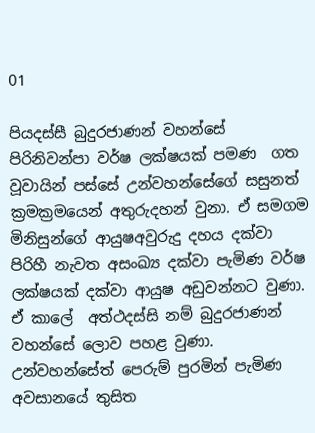01

පියදස්සී බුදුරජාණන් වහන්සේ  පිරිනිවන්පා වර්ෂ ලක්ෂයක් පමණ  ගත වූවායින් පස්සේ උන්වහන්සේගේ සසුනත් ක්‍රමක්‍රමයෙන් අතුරුදහන් වුනා. ඒ සමගම මිනිසුන්ගේ ආයුෂඅවුරුදු දහය දක්වා පිරිහී නැවත අසංඛ්‍ය දක්වා පැමිණ වර්ෂ  ලක්ෂයක් දක්වා ආයුෂ අඩුවන්නට වුණා. ඒ කාලේ  අත්ථදස්සි නම් බුදුරජාණන් වහන්සේ ලොව පහළ වුණා. උන්වහන්සේත් පෙරුම් පුරමින් පැමිණ අවසානයේ තුසිත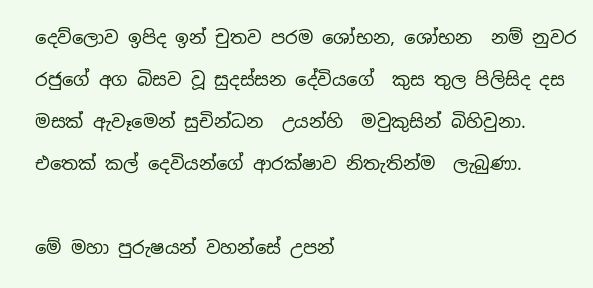දෙව්ලොව ඉපිද ඉන් චුතව පරම ශෝභන, ශෝභන  නම් නුවර  රජුගේ අග බිසව වූ සුදස්සන දේවියගේ  කුස තුල පිලිසිද දස මසක් ඇවෑමෙන් සුචින්ධන  උයන්හි  මවුකුසින් බිහිවුනා. එතෙක් කල් දෙවියන්ගේ ආරක්ෂාව නිතැතින්ම  ලැබුණා.

මේ මහා පුරුෂයන් වහන්සේ උපන්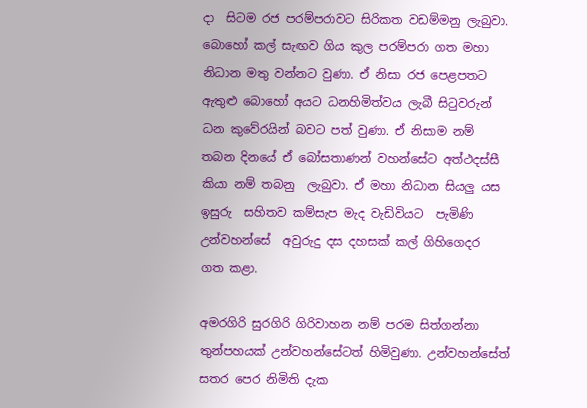දා  සිටම රජ පරම්පරාවට සිරිකත වඩම්මනු ලැබුවා. බොහෝ කල් සැඟව ගිය කුල පරම්පරා ගත මහා නිධාන මතු වන්නට වුණා. ඒ නිසා රජ පෙළපතට ඇතුළු බොහෝ අයට ධනහිමිත්වය ලැබී සිටුවරුන් ධන කුවේරයින් බවට පත් වුණා. ඒ නිසාම නම් තබන දිනයේ ඒ බෝසතාණන් වහන්සේට අත්ථදස්සී කියා නම් තබනු  ලැබුවා. ඒ මහා නිධාන සියලු යස ඉසුරු  සහිතව කම්සැප මැද වැඩිවියට  පැමිණි උන්වහන්සේ  අවුරුදු දස දහසක් කල් ගිහිගෙදර  ගත කළා.

අමරගිරි සුරගිරි ගිරිවාහන නම් පරම සිත්ගන්නා තුන්පහයක් උන්වහන්සේටත් හිමිවුණා. උන්වහන්සේත් සතර පෙර නිමිති දැක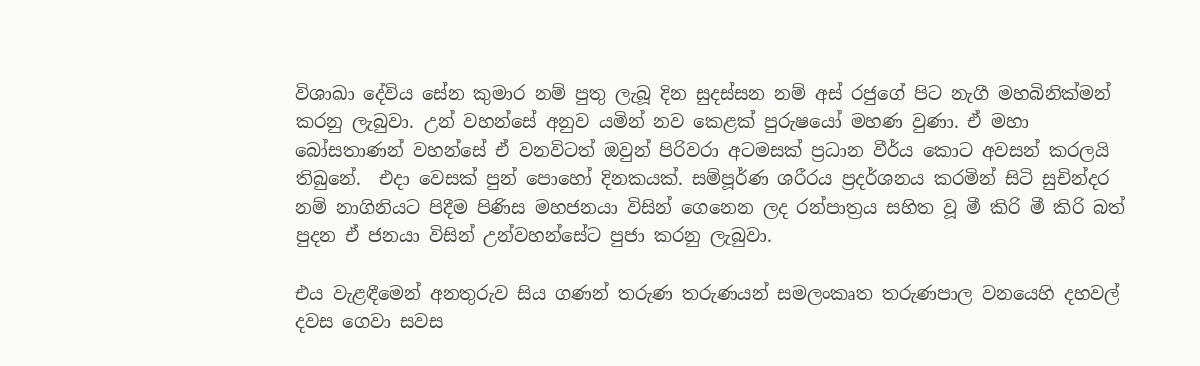විශාඛා දේවිය සේන කුමාර නම් පුතු ලැබූ දින සුදස්සන නම් අස් රජුගේ පිට නැගී මහබිනික්මන් කරනු ලැබුවා. උන් වහන්සේ අනුව යමින් නව කෙළක් පුරුෂයෝ මහණ වුණා. ඒ මහා බෝසතාණන් වහන්සේ ඒ වනවිටත් ඔවුන් පිරිවරා අටමසක් ප්‍රධාන වීර්ය කොට අවසන් කරලයි තිබුනේ.  එදා වෙසක් පුන් පොහෝ දිනකයක්. සම්පූර්ණ ශරීරය ප්‍රදර්ශනය කරමින් සිටි සුචින්දර නම් නාගිනියට පිදීම පිණිස මහජනයා විසින් ගෙනෙන ලද රන්පාත්‍රය සහිත වූ මී කිරි මී කිරි බත් පුදන ඒ ජනයා විසින් උන්වහන්සේට පුජා කරනු ලැබුවා.

එය වැළඳීමෙන් අනතුරුව සිය ගණන් තරුණ තරුණයන් සමලංකෘත තරුණපාල වනයෙහි දහවල් දවස ගෙවා සවස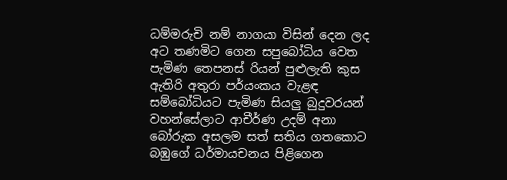ධම්මරුචි නම් නාගයා විසින් දෙන ලද අට තණමිට ගෙන සපුබෝධිය වෙත පැමිණ තෙපනස් රියන් පුළුලැති කුස ඇතිරි අතුරා පර්යංකය වැළඳ සම්බෝධියට පැමිණ සියලු බුදුවරයන් වහන්සේලාට ආචීර්ණ උදම් අනා බෝරුක අසලම සත් සතිය ගතකොට බඹුගේ ධර්මායචනය පිළිගෙන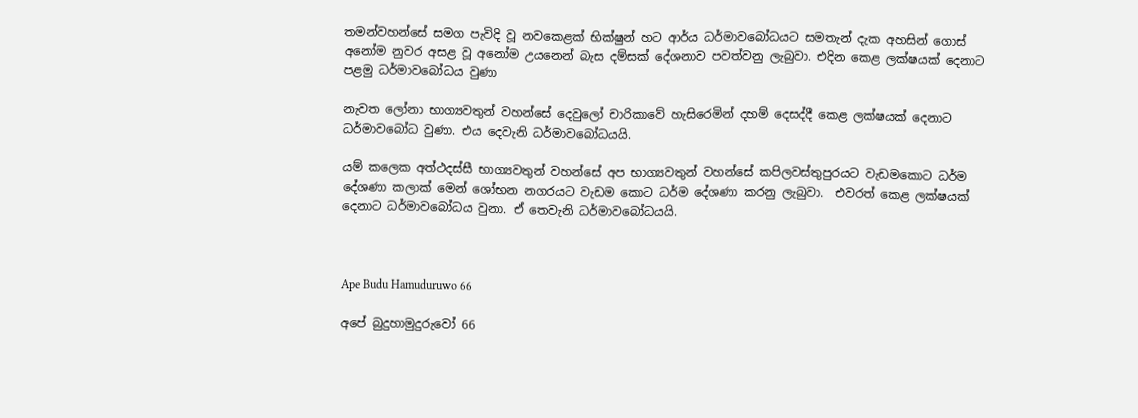තමන්වහන්සේ සමග පැවිදි වූ නවකෙළක් භික්ෂුන් හට ආර්ය ධර්මාවබෝධයට සමතැන් දැක අහසින් ගොස් අනෝම නුවර අසළ වූ අනෝම උයනෙන් බැස දම්සක් දේශනාව පවත්වනු ලැබුවා. එදින කෙළ ලක්ෂයක් දෙනාට  පළමු ධර්මාවබෝධය වුණා

නැවත ලෝනා භාග්‍යවතුන් වහන්සේ දෙවුලෝ චාරිකාවේ හැසිරෙමින් දහම් දෙසද්දී කෙළ ලක්ෂයක් දෙනාට ධර්මාවබෝධ වුණා. එය දෙවැනි ධර්මාවබෝධයයි.

යම් කලෙක අත්ථදස්සී භාග්‍යවතුන් වහන්සේ අප භාග්‍යවතුන් වහන්සේ කපිලවස්තුපුරයට වැඩමකොට ධර්ම දේශණා කලාක් මෙන් ශෝභන නගරයට වැඩම කොට ධර්ම දේශණා කරනු ලැබුවා.  එවරත් කෙළ ලක්ෂයක් දෙනාට ධර්මාවබෝධය වුනා. ඒ තෙවැනි ධර්මාවබෝධයයි.



Ape Budu Hamuduruwo 66

අපේ බුදුහාමුදුරුවෝ 66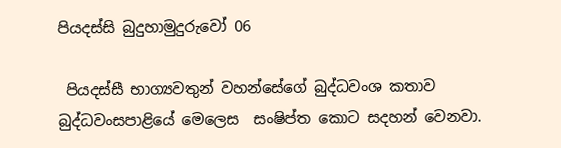පියදස්සි බුදුහාමුදුරුවෝ 06

 පියදස්සී භාග්‍යවතුන් වහන්සේගේ බුද්ධවංශ කතාව බුද්ධවංසපාළියේ මෙලෙස  සංෂිප්ත කොට සදහන් වෙනවා.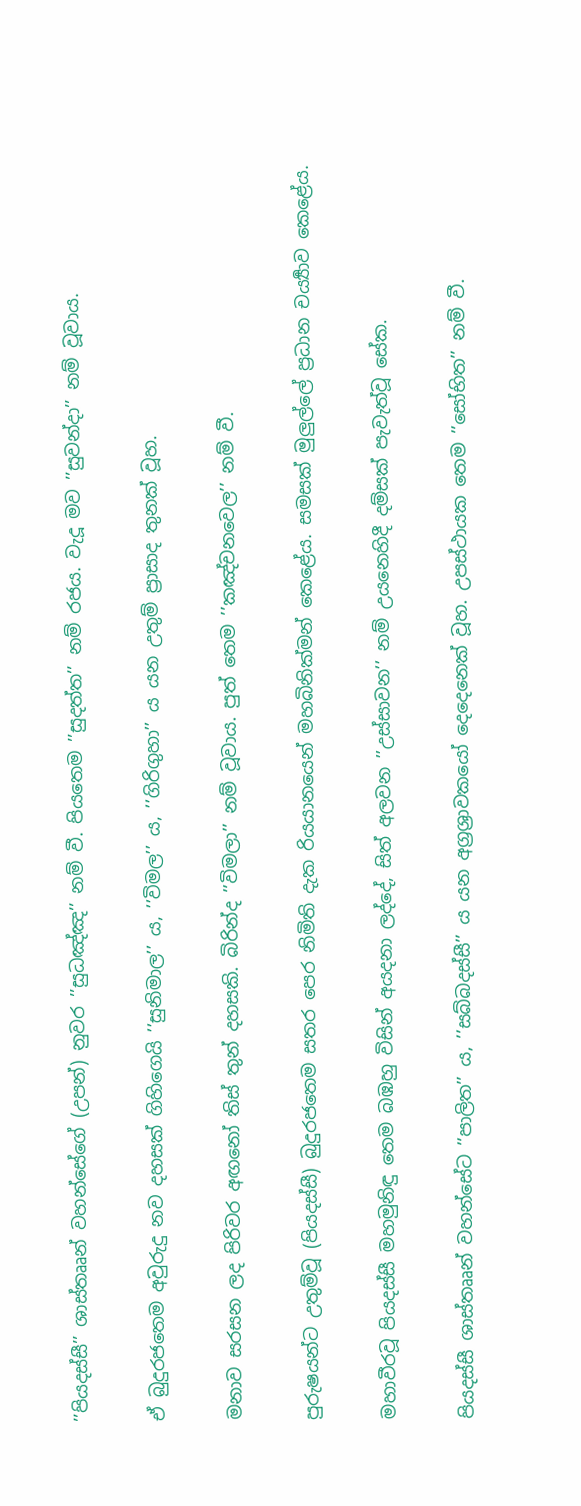’’පියදස්සී’’ ශාස්තෲන් වහන්සේගේ (උපන්) නුවර ’’සුධඤ්ඤ’’ නම් වී. පියතෙම ’’සුදත්ත’’ නම් රජය. වැදූ මව ’’සුවන්දා’’ නම් වූවාය.

ඒ බුදුරජතෙම අවුරුදු නව දහසක් ගිහිගෙයි ’’සුනිමාල’’ ය, ’’විමල’’ ය, ’’ගිරිගුහා’’ ය යන උතුම් ප්‍රාසාද තුනක් වූහ.

මනාව සරසන ලද පිරිවර අඟනෝ තිස් තුන් දහසකි. බිරින්ද ’’විමලා’’ නම් වූවාය. පුත් තෙම ’’කඤ්චනවෙල’’ නම් වී.

පුරුෂයන්ට උතුම්වූ (පියදස්සී) බුදුරජතෙම සතර පෙර නිමිති දැක රියයානයෙන් මහබිනික්මන් කෙළේය. සමසක් මුලුල්ලේ ප්‍රධාන චර්‍ය්‍යාව කෙළේය.

මහාවීරවූ පියදස්සී මහමුනිඳු තෙම බඹහු විසින් අයදනා ලද්දේ, සිත් අලවන ’’උස්සාවන’’ නම් උයනෙහිදී දම්සක් පැවැත්වූ සේක.

පියදස්සී ශාස්තෲන් වහන්සේට ’’පාලිත’’ ය, ’’සබ්බදස්සී’’ ය යන අග්‍රශ්‍රාවකයෝ දෙදෙනෙක් වූහ. උපස්ථායක තෙම ’’සෝභිත’’ නම් වී.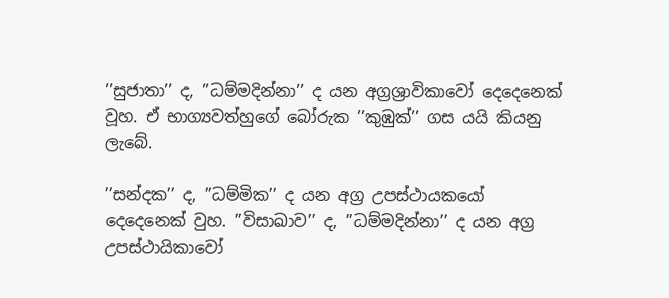’’සුජාතා’’ ද, ’’ධම්මදින්නා’’ ද යන අග්‍රශ්‍රාවිකාවෝ දෙදෙනෙක් වූහ. ඒ භාග්‍යවත්හුගේ බෝරුක ’’කුඹුක්’’ ගස යයි කියනු ලැබේ.

’’සන්දක’’ ද, ’’ධම්මික’’ ද යන අග්‍ර උපස්ථායකයෝ දෙදෙනෙක් වුහ. ’’විසාඛාව’’ ද, ’’ධම්මදින්නා’’ ද යන අග්‍ර උපස්ථායිකාවෝ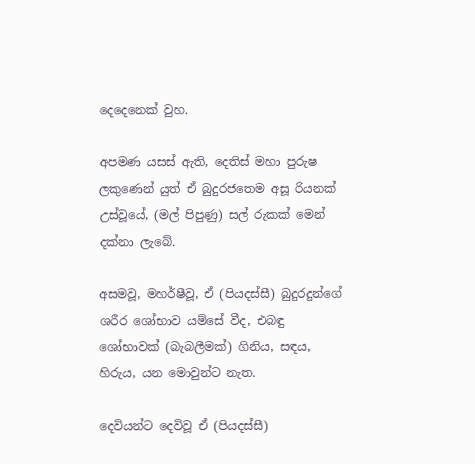දෙදෙනෙක් වුහ.

අපමණ යසස් ඇති, දෙතිස් මහා පුරුෂ ලකුණෙන් යුත් ඒ බුදුරජතෙම අසූ රියනක් උස්වූයේ, (මල් පිපුණු) සල් රුකක් මෙන් දක්නා ලැබේ.

අසමවූ, මහර්ෂීවූ, ඒ (පියදස්සී) බුදුරදුන්ගේ ශරීර ශෝභාව යම්සේ වීද, එබඳු ශෝභාවක් (බැබලීමක්) ගිනිය, සඳය, හිරුය, යන මොවුන්ට නැත.

දෙවියන්ට දෙවිවූ ඒ (පියදස්සී)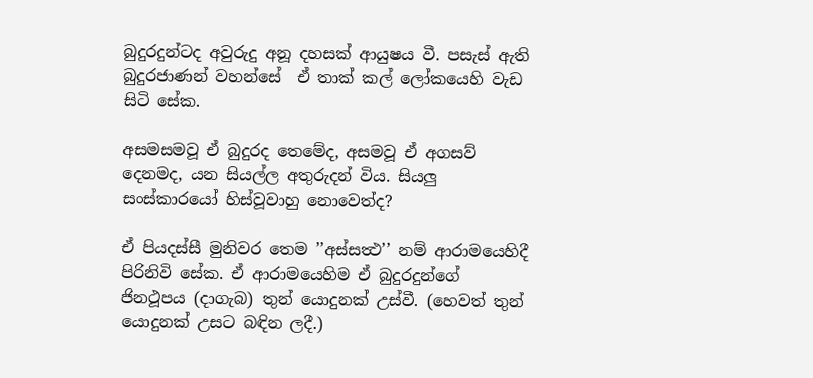බුදුරදුන්ටද අවුරුදු අනූ දහසක් ආයුෂය වී. පසැස් ඇති බුදුරජාණන් වහන්සේ  ඒ තාක් කල් ලෝකයෙහි වැඩ සිටි සේක.

අසමසමවූ ඒ බුදුරද තෙමේද, අසමවූ ඒ අගසව් දෙනමද, යන සියල්ල අතුරුදන් විය. සියලු සංස්කාරයෝ හිස්වූවාහු නොවෙත්ද?

ඒ පියදස්සී මුනිවර තෙම ’’අස්සත්‍ථ’’ නම් ආරාමයෙහිදී පිරිනිවි සේක. ඒ ආරාමයෙහිම ඒ බුදුරදුන්ගේ ජිනථූපය (දාගැබ) තුන් යොදුනක් උස්වී. (හෙවත් තුන් යොදුනක් උසට බඳින ලදී.)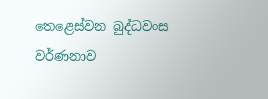තෙළෙස්වන බුද්ධවංස වර්ණනාව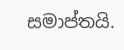සමාප්තයි.